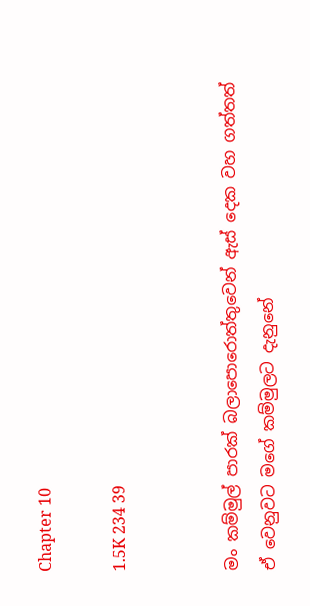Chapter 10

1.5K 234 39


මං කම්මුල් පාරක් බලාපොරොත්තුවෙන් ඇස් දෙක වහ ගත්තත් ඒ වෙනුවට මගේ කම්මුලට දැනුනේ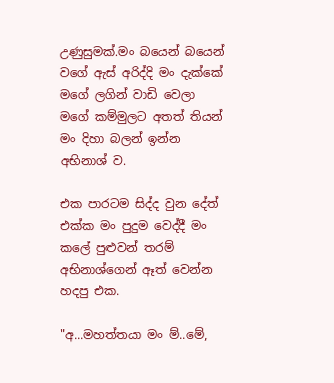උණුසුමක්.මං බයෙන් බයෙන් වගේ ඇස් අරිද්දි මං දැක්කේ මගේ ලගින් වාඩි වෙලා මගේ කම්මුලට අතත් තියන් මං දිහා බලන් ඉන්න අභිනාශ් ව.

එක පාරටම සිද්ද වුන දේත් එක්ක මං පුදුම වෙද්දී මං කලේ පුළුවන් තරම් අභිනාශ්ගෙන් ඈත් වෙන්න හදපු එක.

"අ...මහත්තයා මං ම්..මේ,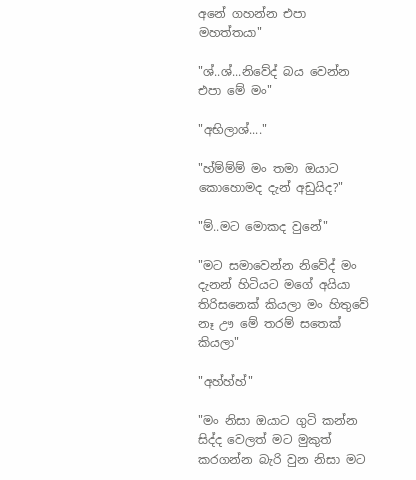අනේ ගහන්න එපා මහත්තයා"

"ශ්..ශ්...නිවේද් බය වෙන්න එපා මේ මං"

"අභිලාශ්...."

"හ්ම්ම්ම් මං තමා ඔයාට කොහොමද දැන් අඩුයිද?"

"ම්..මට මොකද වුනේ"

"මට සමාවෙන්න නිවේද් මං දැනන් හිටියට මගේ අයියා තිරිසනෙක් කියලා මං හිතුවේ නෑ ඌ මේ තරම් සතෙක් කියලා"

"අහ්හ්හ්"

"මං නිසා ඔයාට ගුටි කන්න සිද්ද වෙලත් මට මුකුත් කරගන්න බැරි වුන නිසා මට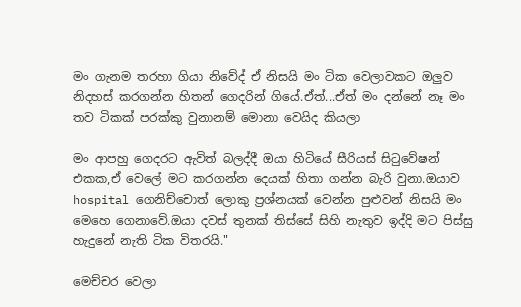මං ගැනම තරහා ගියා නිවේද් ඒ නිසයි මං ටික වෙලාවකට ඔලුව නිදහස් කරගන්න හිතන් ගෙදරින් ගියේ.ඒත්...ඒත් මං දන්නේ නෑ මං තව ටිකක් පරක්කු වුනානම් මොනා වෙයිද කියලා

මං ආපහු ගෙදරට ඇවිත් බලද්දී ඔයා හිටියේ සීරියස් සිටුවේෂන් එකක,ඒ වෙලේ මට කරගන්න දෙයක් හිතා ගන්න බැරි වුනා.ඔයාව hospital ගෙනිච්චොත් ලොකු ප්‍රශ්නයක් වෙන්න පුළුවන් නිසයි මං මෙහෙ ගෙනාවේ.ඔයා දවස් තුනක් තිස්සේ සිහි නැතුව ඉද්දි මට පිස්සු හැදුනේ නැති ටික විතරයි."

මෙච්චර වෙලා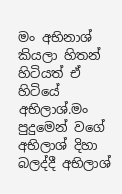මං අභිනාශ් කියලා හිතන් හිටියත් ඒ හිටියේ අභිලාශ්.මං පුදුමෙන් වගේ අභිලාශ් දිහා බලද්දී අභිලාශ්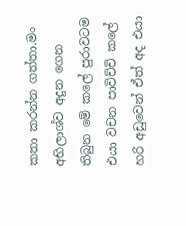කතා කරන්න ගත්තා.මං අභිලාශ්ව අදුන ගෙන තිබුන මේ කලේ පුරාවටම එයා වචන පාවිච්චි කලේ හරි අඩුවෙන් ඒත් අද එයා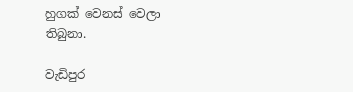හුගක් වෙනස් වෙලා තිබුනා.

වැඩිපුර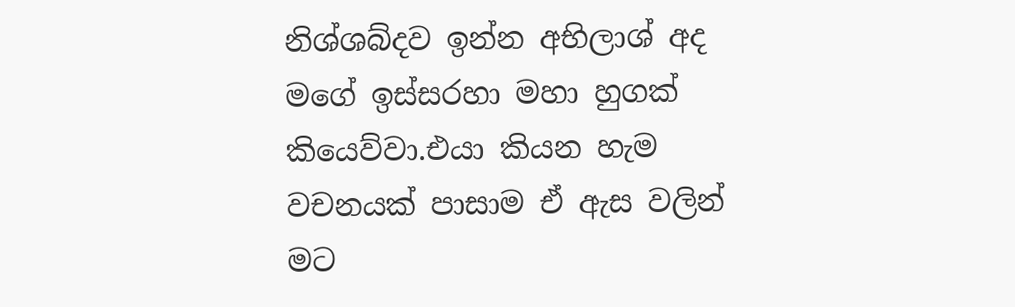නිශ්ශබ්දව ඉන්න අභිලාශ් අද මගේ ඉස්සරහා මහා හුගක් කියෙව්වා.එයා කියන හැම වචනයක් පාසාම ඒ ඇස වලින් මට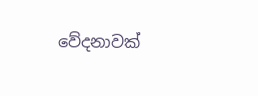වේදනාවක්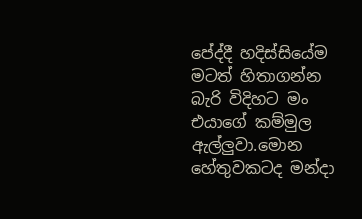පේද්දී හදිස්සියේම මටත් හිතාගන්න බැරි විදිහට මං එයාගේ කම්මුල ඇල්ලුවා.මොන හේතුවකටද මන්දා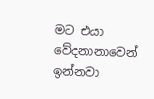මට එයා වේදනානාවෙන් ඉන්නවා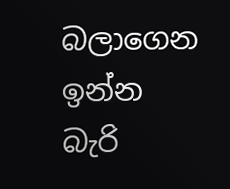බලාගෙන ඉන්න බැරි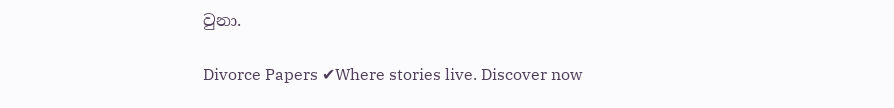වුනා.

Divorce Papers ✔Where stories live. Discover now